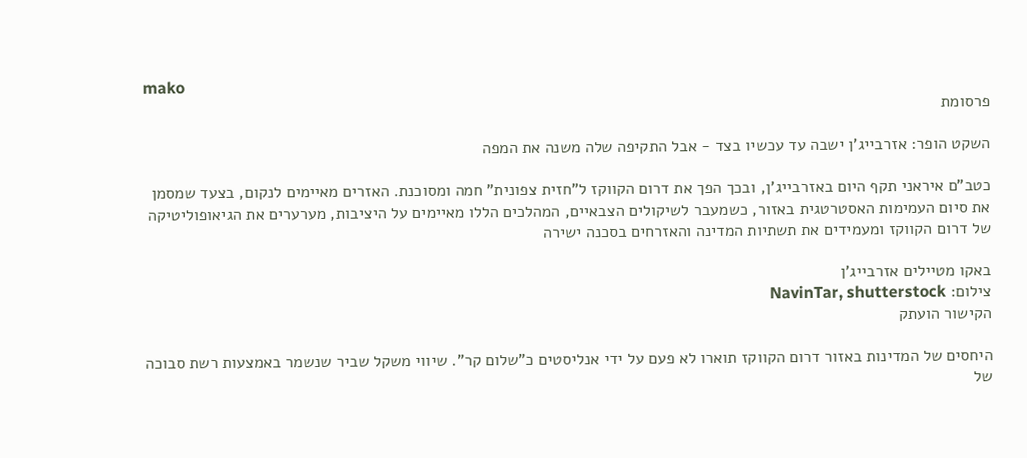mako
פרסומת

השקט הופר: אזרבייג'ן ישבה עד עכשיו בצד - אבל התקיפה שלה משנה את המפה

כטב"ם איראני תקף היום באזרבייג'ן, ובכך הפך את דרום הקווקז ל"חזית צפונית" חמה ומסוכנת. האזרים מאיימים לנקום, בצעד שמסמן את סיום העמימות האסטרטגית באזור, כשמעבר לשיקולים הצבאיים, המהלכים הללו מאיימים על היציבות, מערערים את הגיאופוליטיקה של דרום הקווקז ומעמידים את תשתיות המדינה והאזרחים בסכנה ישירה

באקו מטיילים אזרבייג'ן
צילום: NavinTar, shutterstock
הקישור הועתק

היחסים של המדינות באזור דרום הקווקז תוארו לא פעם על ידי אנליסטים כ"שלום קר". שיווי משקל שביר שנשמר באמצעות רשת סבוכה של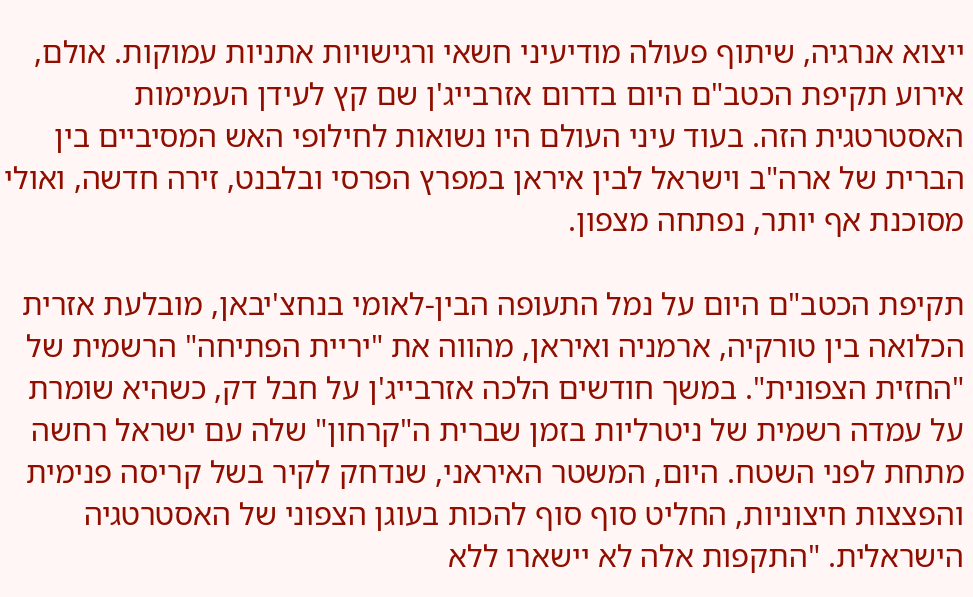ייצוא אנרגיה, שיתוף פעולה מודיעיני חשאי ורגישויות אתניות עמוקות. אולם, אירוע תקיפת הכטב"ם היום בדרום אזרבייג'ן שם קץ לעידן העמימות האסטרטגית הזה. בעוד עיני העולם היו נשואות לחילופי האש המסיביים בין הברית של ארה"ב וישראל לבין איראן במפרץ הפרסי ובלבנט, זירה חדשה, ואולי מסוכנת אף יותר, נפתחה מצפון.

תקיפת הכטב"ם היום על נמל התעופה הבין-לאומי בנחצ'יבאן, מובלעת אזרית הכלואה בין טורקיה, ארמניה ואיראן, מהווה את "יריית הפתיחה" הרשמית של "החזית הצפונית". במשך חודשים הלכה אזרבייג'ן על חבל דק, כשהיא שומרת על עמדה רשמית של ניטרליות בזמן שברית ה"קרחון" שלה עם ישראל רחשה מתחת לפני השטח. היום, המשטר האיראני, שנדחק לקיר בשל קריסה פנימית והפצצות חיצוניות, החליט סוף סוף להכות בעוגן הצפוני של האסטרטגיה הישראלית. "התקפות אלה לא יישארו ללא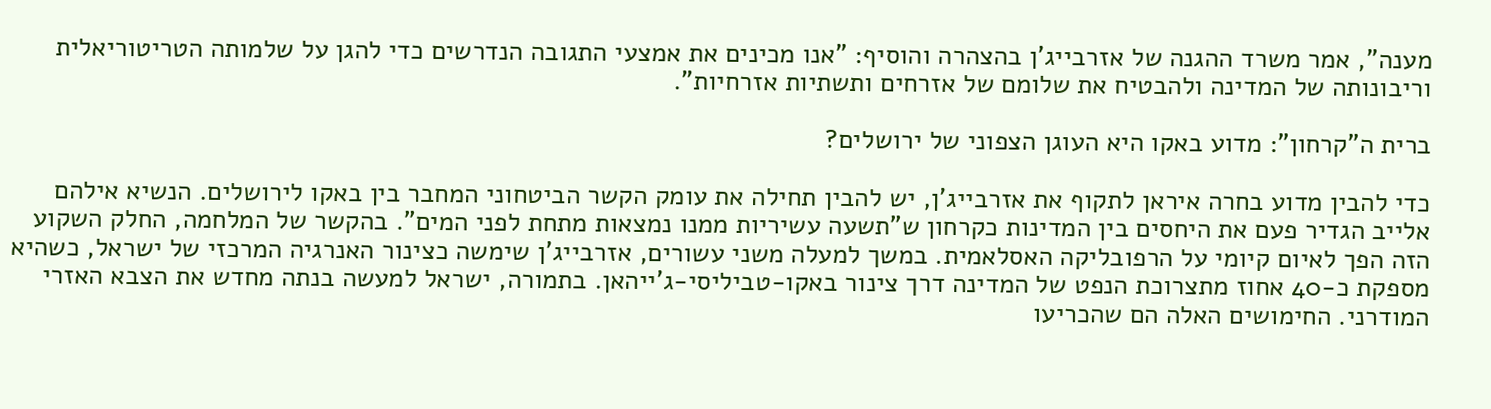מענה", אמר משרד ההגנה של אזרבייג'ן בהצהרה והוסיף: "אנו מכינים את אמצעי התגובה הנדרשים כדי להגן על שלמותה הטריטוריאלית וריבונותה של המדינה ולהבטיח את שלומם של אזרחים ותשתיות אזרחיות".

ברית ה"קרחון": מדוע באקו היא העוגן הצפוני של ירושלים?

כדי להבין מדוע בחרה איראן לתקוף את אזרבייג'ן, יש להבין תחילה את עומק הקשר הביטחוני המחבר בין באקו לירושלים. הנשיא אילהם אלייב הגדיר פעם את היחסים בין המדינות כקרחון ש"תשעה עשיריות ממנו נמצאות מתחת לפני המים". בהקשר של המלחמה, החלק השקוע הזה הפך לאיום קיומי על הרפובליקה האסלאמית. במשך למעלה משני עשורים, אזרבייג'ן שימשה כצינור האנרגיה המרכזי של ישראל, כשהיא מספקת כ-40 אחוז מתצרוכת הנפט של המדינה דרך צינור באקו-טביליסי-ג'ייהאן. בתמורה, ישראל למעשה בנתה מחדש את הצבא האזרי המודרני. החימושים האלה הם שהכריעו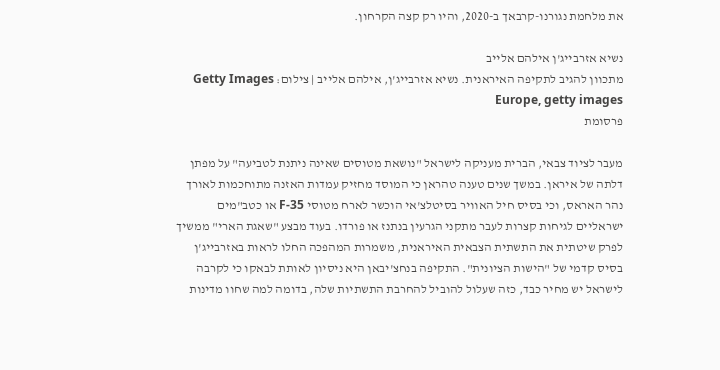את מלחמת נגורנו-קרבאך ב-2020, והיו רק קצה הקרחון.

נשיא אזרבייג'ן אילהם אלייב
מתכוון להגיב לתקיפה האיראנית. נשיא אזרבייג'ן, אילהם אלייב | צילום: Getty Images Europe, getty images
פרסומת

מעבר לציוד צבאי, הברית מעניקה לישראל "נושאת מטוסים שאינה ניתנת לטביעה" על מפתן דלתה של איראן. במשך שנים טענה טהראן כי המוסד מחזיק עמדות האזנה מתוחכמות לאורך נהר האראס, וכי בסיס חיל האוויר בסיטלצ'אי הוכשר לארח מטוסי F-35 או כטב"מים ישראליים לגיחות קצרות לעבר מתקני הגרעין בנתנז או פורדו. בעוד מבצע "שאגת הארי" ממשיך לפרק שיטתית את התשתית הצבאית האיראנית, משמרות המהפכה החלו לראות באזרבייג'ן בסיס קדמי של "הישות הציונית". התקיפה בנחצ'יבאן היא ניסיון לאותת לבאקו כי לקרבה לישראל יש מחיר כבד, כזה שעלול להוביל להחרבת התשתיות שלה, בדומה למה שחוו מדינות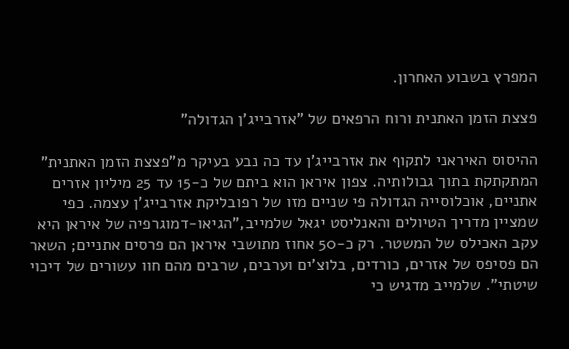המפרץ בשבוע האחרון.

פצצת הזמן האתנית ורוח הרפאים של "אזרבייג'ן הגדולה"

ההיסוס האיראני לתקוף את אזרבייג'ן עד כה נבע בעיקר מ"פצצת הזמן האתנית" המתקתקת בתוך גבולותיה. צפון איראן הוא ביתם של כ-15 עד 25 מיליון אזרים אתניים, אוכלוסייה הגדולה פי שניים מזו של רפובליקת אזרבייג'ן עצמה. כפי שמציין מדריך הטיולים והאנליסט יגאל שלמייב,"הגיאו-דמוגרפיה של איראן היא עקב האכילס של המשטר. רק כ-50 אחוז מתושבי איראן הם פרסים אתניים; השאר הם פסיפס של אזרים, כורדים, בלוצ'ים וערבים, שרבים מהם חוו עשורים של דיכוי שיטתי". שלמייב מדגיש כי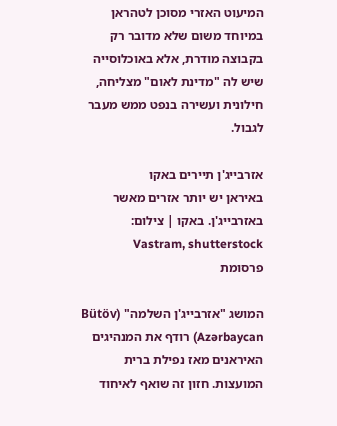המיעוט האזרי מסוכן לטהראן במיוחד משום שלא מדובר רק בקבוצה מודרת, אלא באוכלוסייה שיש לה "מדינת לאום" מצליחה, חילונית ועשירה בנפט ממש מעבר לגבול.

אזרבייג'ן תיירים באקו
באיראן יש יותר אזרים מאשר באזרבייג'ן. באקו | צילום: Vastram, shutterstock
פרסומת

המושג "אזרבייג'ן השלמה" (Bütöv Azərbaycan) רודף את המנהיגים האיראנים מאז נפילת ברית המועצות. חזון זה שואף לאיחוד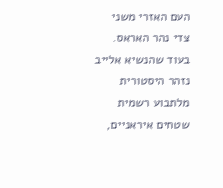העם האזרי משני צדי נהר האראס. בעוד שהנשיא אלייב נזהר היסטורית מלתבוע רשמית שטחים איראניים,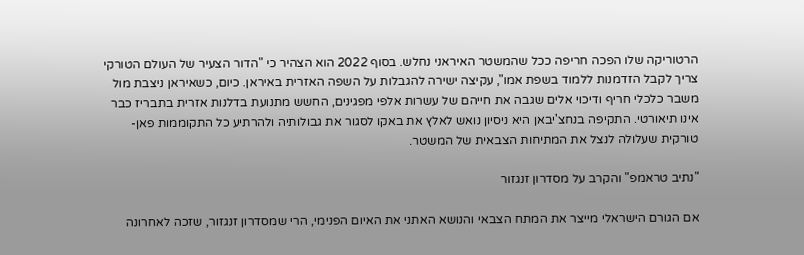הרטוריקה שלו הפכה חריפה ככל שהמשטר האיראני נחלש. בסוף 2022 הוא הצהיר כי "הדור הצעיר של העולם הטורקי צריך לקבל הזדמנות ללמוד בשפת אמו", עקיצה ישירה להגבלות על השפה האזרית באיראן. כיום, כשאיראן ניצבת מול משבר כלכלי חריף ודיכוי אלים שגבה את חייהם של עשרות אלפי מפגינים, החשש מתנועת בדלנות אזרית בתבריז כבר אינו תיאורטי. התקיפה בנחצ'יבאן היא ניסיון נואש לאלץ את באקו לסגור את גבולותיה ולהרתיע כל התקוממות פאן-טורקית שעלולה לנצל את המתיחות הצבאית של המשטר.

"נתיב טראמפ" והקרב על מסדרון זנגזור

אם הגורם הישראלי מייצר את המתח הצבאי והנושא האתני את האיום הפנימי, הרי שמסדרון זנגזור, שזכה לאחרונה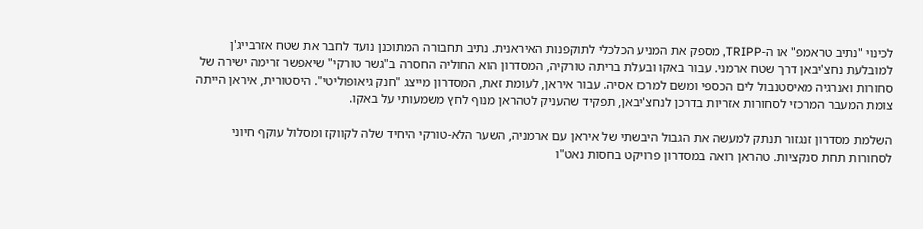לכינוי "נתיב טראמפ" או ה-TRIPP, מספק את המניע הכלכלי לתוקפנות האיראנית. נתיב תחבורה המתוכנן נועד לחבר את שטח אזרבייג'ן למובלעת נחצ'יבאן דרך שטח ארמני. עבור באקו ובעלת בריתה טורקיה, המסדרון הוא החוליה החסרה ב"גשר טורקי" שיאפשר זרימה ישירה של סחורות ואנרגיה מאיסטנבול לים הכספי ומשם למרכז אסיה. עבור איראן, לעומת זאת, המסדרון מייצג "חנק גיאופוליטי". היסטורית, איראן הייתה צומת המעבר המרכזי לסחורות אזריות בדרכן לנחצ'יבאן, תפקיד שהעניק לטהראן מנוף לחץ משמעותי על באקו.

השלמת מסדרון זנגזור תנתק למעשה את הגבול היבשתי של איראן עם ארמניה, השער הלא-טורקי היחיד שלה לקווקז ומסלול עוקף חיוני לסחורות תחת סנקציות. טהראן רואה במסדרון פרויקט בחסות נאט"ו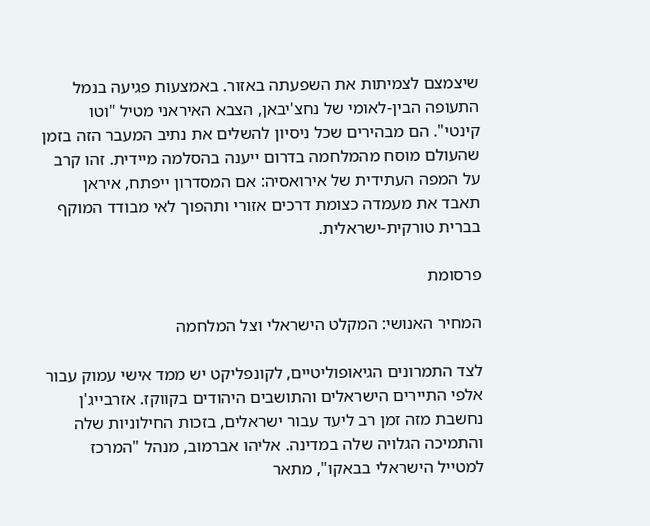שיצמצם לצמיתות את השפעתה באזור. באמצעות פגיעה בנמל התעופה הבין-לאומי של נחצ'יבאן, הצבא האיראני מטיל "וטו קינטי". הם מבהירים שכל ניסיון להשלים את נתיב המעבר הזה בזמן שהעולם מוסח מהמלחמה בדרום ייענה בהסלמה מיידית. זהו קרב על המפה העתידית של אירואסיה: אם המסדרון ייפתח, איראן תאבד את מעמדה כצומת דרכים אזורי ותהפוך לאי מבודד המוקף בברית טורקית-ישראלית.

פרסומת

המחיר האנושי: המקלט הישראלי וצל המלחמה

לצד התמרונים הגיאופוליטיים, לקונפליקט יש ממד אישי עמוק עבור אלפי התיירים הישראלים והתושבים היהודים בקווקז. אזרבייג'ן נחשבת מזה זמן רב ליעד עבור ישראלים, בזכות החילוניות שלה והתמיכה הגלויה שלה במדינה. אליהו אברמוב, מנהל "המרכז למטייל הישראלי בבאקו", מתאר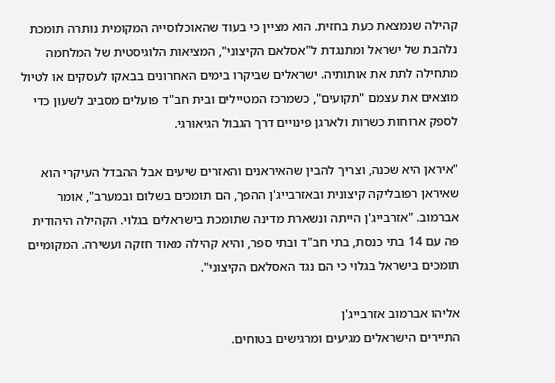קהילה שנמצאת כעת בחזית. הוא מציין כי בעוד שהאוכלוסייה המקומית נותרה תומכת נלהבת של ישראל ומתנגדת ל"אסלאם הקיצוני", המציאות הלוגיסטית של המלחמה מתחילה לתת את אותותיה. ישראלים שביקרו בימים האחרונים בבאקו לעסקים או לטיול מוצאים את עצמם "תקועים", כשמרכז המטיילים ובית חב"ד פועלים מסביב לשעון כדי לספק ארוחות כשרות ולארגן פינויים דרך הגבול הגיאורגי.

"איראן היא שכנה, וצריך להבין שהאיראנים והאזרים שיעים אבל ההבדל העיקרי הוא שאיראן רפובליקה קיצונית ובאזרבייג'ן ההפך, הם תומכים בשלום ובמערב", אומר אברמוב. "אזרבייג'ן הייתה ונשארת מדינה שתומכת בישראלים בגלוי. הקהילה היהודית פה עם 14 בתי כנסת, בתי חב"ד ובתי ספר, והיא קהילה מאוד חזקה ועשירה. המקומיים תומכים בישראל בגלוי כי הם נגד האסלאם הקיצוני".

אליהו אברמוב אזרבייג'ן
התיירים הישראלים מגיעים ומרגישים בטוחים.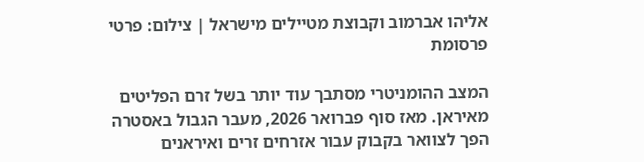אליהו אברמוב וקבוצת מטיילים מישראל | צילום: פרטי
פרסומת

המצב ההומניטרי מסתבך עוד יותר בשל זרם הפליטים מאיראן. מאז סוף פברואר 2026, מעבר הגבול באסטרה הפך לצוואר בקבוק עבור אזרחים זרים ואיראנים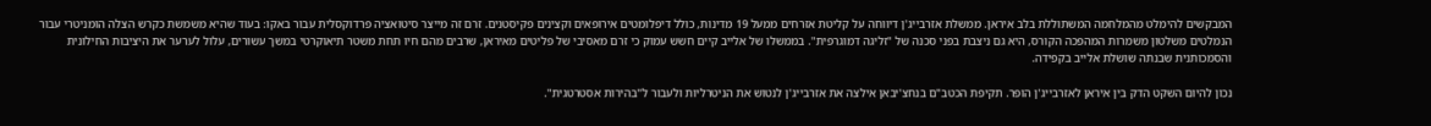המבקשים להימלט מהמלחמה המשתוללת בלב איראן. ממשלת אזרבייג'ן דיווחה על קליטת אזרחים ממעל 19 מדינות, כולל דיפלומטים אירופאים וקצינים פקיסטנים. זרם זה מייצר סיטואציה פרדוקסלית עבור באקו: בעוד שהיא משמשת כקרש הצלה הומניטרי עבור הנמלטים משלטון משמרות המהפכה הקורס, היא גם ניצבת בפני סכנה של "זליגה דמוגרפית". בממשלו של אלייב קיים חשש עמוק כי זרם מאסיבי של פליטים מאיראן, שרבים מהם חיו תחת משטר תיאוקרטי במשך עשורים, עלול לערער את היציבות החילונית והסמכותנית שבנתה שושלת אלייב בקפידה.

נכון להיום השקט הדק בין איראן לאזרבייג'ן הופר. תקיפת הכטב"ם בנחצ'יבאן אילצה את אזרבייג'ן לנטוש את הניטרליות ולעבור ל"בהירות אסטרטגית".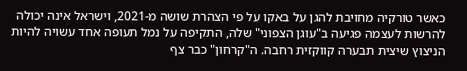כאשר טורקיה מחויבת להגן על באקו על פי הצהרת שושה מ-2021, וישראל אינה יכולה להרשות לעצמה פגיעה ב"עוגן הצפוני" שלה, התקיפה על נמל תעופה אחד עשויה להיות הניצוץ שיצית תבערה קווקזית רחבה. ה"קרחון" כבר צף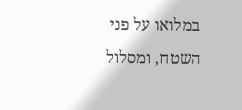במלואו על פני השטח, ומסלול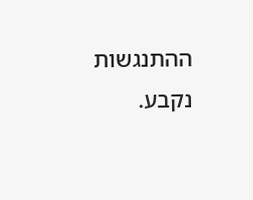ההתנגשות נקבע.